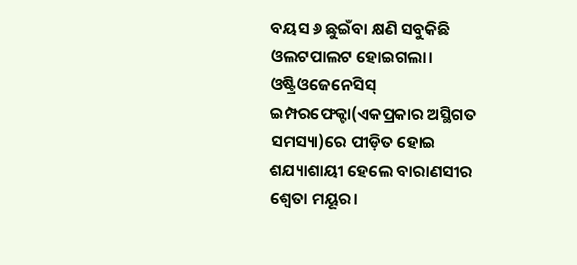ବୟସ ୬ ଛୁଇଁବା କ୍ଷଣି ସବୁକିଛି ଓଲଟପାଲଟ ହୋଇଗଲା। ଓଷ୍ଟ୍ରିଓଜେନେସିସ୍ ଇମ୍ପରଫେକ୍ଟା(ଏକପ୍ରକାର ଅସ୍ଥିଗତ ସମସ୍ୟା)ରେ ପୀଡ଼ିତ ହୋଇ ଶଯ୍ୟାଶାୟୀ ହେଲେ ବାରାଣସୀର ଶ୍ୱେତା ମୟୂର।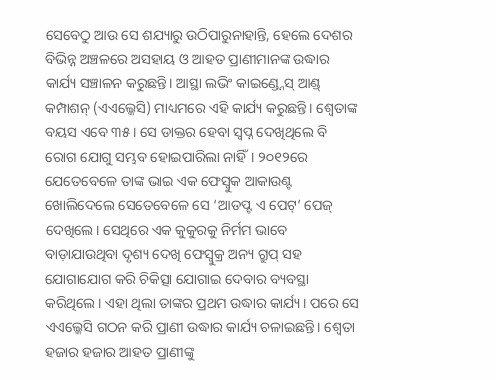ସେବେଠୁ ଆଉ ସେ ଶଯ୍ୟାରୁ ଉଠିପାରୁନାହାନ୍ତି, ହେଲେ ଦେଶର ବିଭିନ୍ନ ଅଞ୍ଚଳରେ ଅସହାୟ ଓ ଆହତ ପ୍ରାଣୀମାନଙ୍କ ଉଦ୍ଧାର କାର୍ଯ୍ୟ ସଞ୍ଚାଳନ କରୁଛନ୍ତି। ଆସ୍ଥା ଲଭିଂ କାଇଣ୍ଡ୍ନେସ୍ ଆଣ୍ଡ୍ କମ୍ପାଶନ୍ (ଏଏଲ୍କେସି) ମାଧ୍ୟମରେ ଏହି କାର୍ଯ୍ୟ କରୁଛନ୍ତି। ଶ୍ୱେତାଙ୍କ ବୟସ ଏବେ ୩୫। ସେ ଡାକ୍ତର ହେବା ସ୍ବପ୍ନ ଦେଖିଥିଲେ ବି ରୋଗ ଯୋଗୁ ସମ୍ଭବ ହୋଇପାରିଲା ନାହିଁ। ୨୦୧୨ରେ ଯେତେବେଳେ ତାଙ୍କ ଭାଇ ଏକ ଫେସ୍ବୁକ ଆକାଉଣ୍ଟ ଖୋଲିଦେଲେ ସେତେବେଳେ ସେ ‘ଆଡପ୍ଟ ଏ ପେଟ୍’ ପେଜ୍ ଦେଖିଲେ। ସେଥିରେ ଏକ କୁକୁରକୁ ନିର୍ମମ ଭାବେ ବାଡ଼ାଯାଉଥିବା ଦୃଶ୍ୟ ଦେଖି ଫେସ୍ବୁକ୍ର ଅନ୍ୟ ଗ୍ରୁପ୍ ସହ ଯୋଗାଯୋଗ କରି ଚିକିତ୍ସା ଯୋଗାଇ ଦେବାର ବ୍ୟବସ୍ଥା କରିଥିଲେ। ଏହା ଥିଲା ତାଙ୍କର ପ୍ରଥମ ଉଦ୍ଧାର କାର୍ଯ୍ୟ। ପରେ ସେ ଏଏଲ୍କେସି ଗଠନ କରି ପ୍ରାଣୀ ଉଦ୍ଧାର କାର୍ଯ୍ୟ ଚଳାଇଛନ୍ତି। ଶ୍ୱେତା ହଜାର ହଜାର ଆହତ ପ୍ରାଣୀଙ୍କୁ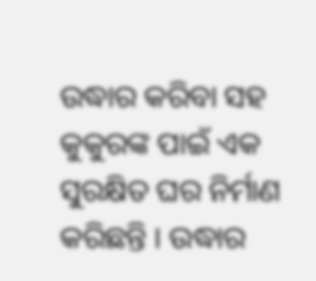ଉଦ୍ଧାର କରିବା ସହ କୁକୁରଙ୍କ ପାଇଁ ଏକ ସୁରକ୍ଷିତ ଘର ନିର୍ମାଣ କରିଛନ୍ତି । ଉଦ୍ଧାର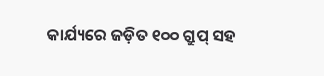କାର୍ଯ୍ୟରେ ଜଡ଼ିତ ୧୦୦ ଗ୍ରୁପ୍ ସହ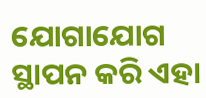ଯୋଗାଯୋଗ ସ୍ଥାପନ କରି ଏହା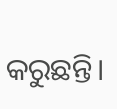କରୁଛନ୍ତି।